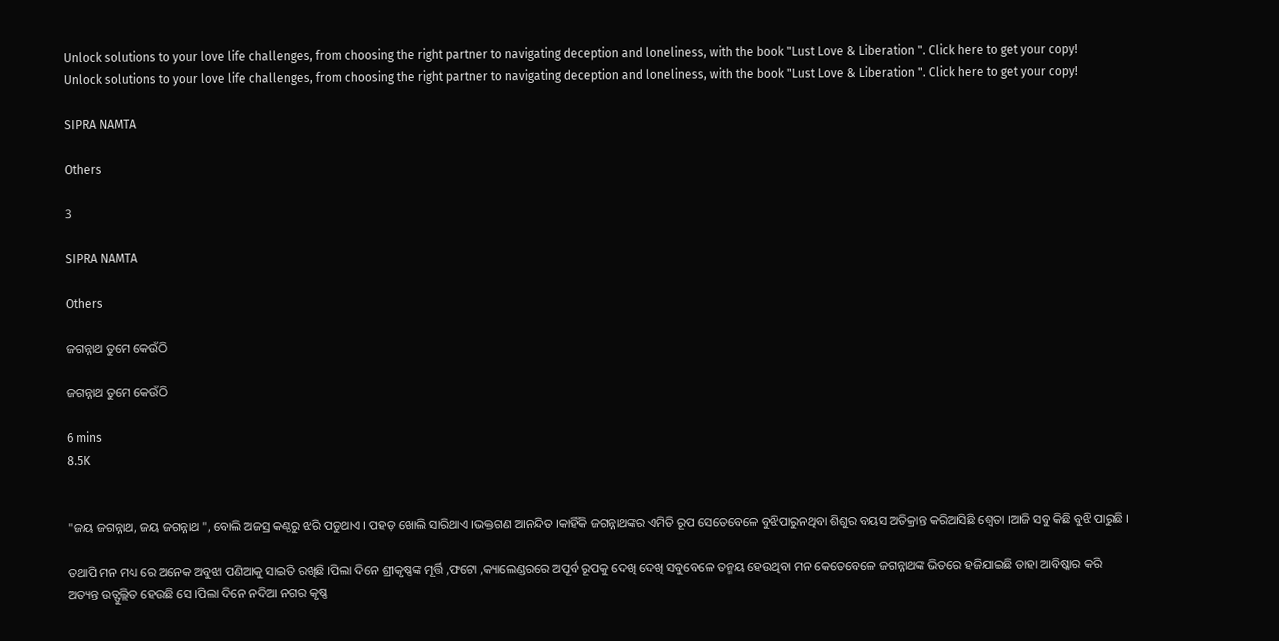Unlock solutions to your love life challenges, from choosing the right partner to navigating deception and loneliness, with the book "Lust Love & Liberation ". Click here to get your copy!
Unlock solutions to your love life challenges, from choosing the right partner to navigating deception and loneliness, with the book "Lust Love & Liberation ". Click here to get your copy!

SIPRA NAMTA

Others

3

SIPRA NAMTA

Others

ଜଗନ୍ନାଥ ତୁମେ କେଉଁଠି

ଜଗନ୍ନାଥ ତୁମେ କେଉଁଠି

6 mins
8.5K


"ଜୟ ଜଗନ୍ନାଥ, ଜୟ ଜଗନ୍ନାଥ ", ବୋଲି ଅଜସ୍ର କଣ୍ଠରୁ ଝରି ପଡୁଥାଏ । ପହଡ଼ ଖୋଲି ସାରିଥାଏ ।ଭକ୍ତଗଣ ଆନନ୍ଦିତ ।କାହିଁକି ଜଗନ୍ନାଥଙ୍କର ଏମିତି ରୂପ ସେତେବେଳେ ବୁଝିପାରୁନଥିବା ଶିଶୁର ବୟସ ଅତିକ୍ରାନ୍ତ କରିଆସିଛି ଶ୍ୱେତା ।ଆଜି ସବୁ କିଛି ବୁଝି ପାରୁଛି ।

ତଥାପି ମନ ମଧ୍ୟ ରେ ଅନେକ ଅବୁଝା ପଣିଆକୁ ସାଇତି ରଖିଛି ।ପିଲା ଦିନେ ଶ୍ରୀକୃଷ୍ଣଙ୍କ ମୂର୍ତ୍ତି ,ଫଟୋ ,କ୍ୟାଲେଣ୍ଡରରେ ଅପୂର୍ବ ରୂପକୁ ଦେଖି ଦେଖି ସବୁବେଳେ ତନ୍ମୟ ହେଉଥିବା ମନ କେତେବେଳେ ଜଗନ୍ନାଥଙ୍କ ଭିତରେ ହଜିଯାଇଛି ତାହା ଆବିଷ୍କାର କରି ଅତ୍ୟନ୍ତ ଉତ୍ଫୁଲ୍ଲିତ ହେଉଛି ସେ ।ପିଲା ଦିନେ ନଦିଆ ନଗର କୃଷ୍ଣ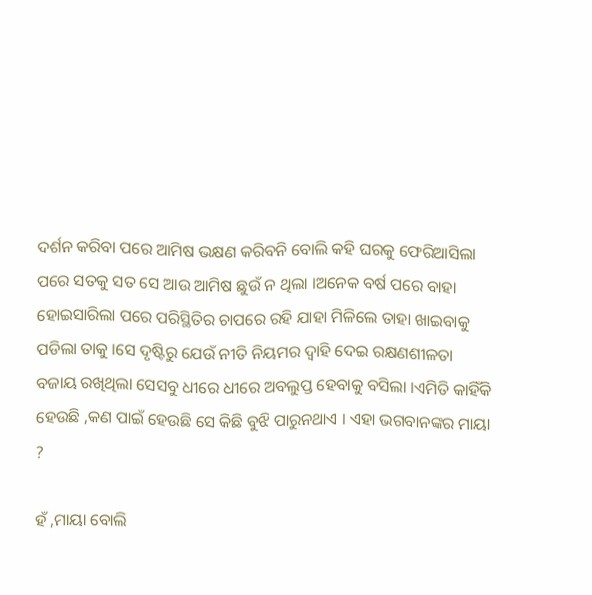ଦର୍ଶନ କରିବା ପରେ ଆମିଷ ଭକ୍ଷଣ କରିବନି ବୋଲି କହି ଘରକୁ ଫେରିଆସିଲା ପରେ ସତକୁ ସତ ସେ ଆଉ ଆମିଷ ଛୁଉଁ ନ ଥିଲା ।ଅନେକ ବର୍ଷ ପରେ ବାହା ହୋଇସାରିଲା ପରେ ପରିସ୍ଥିତିର ଚାପରେ ରହି ଯାହା ମିଳିଲେ ତାହା ଖାଇବାକୁ ପଡିଲା ତାକୁ ।ସେ ଦୃଷ୍ଟିରୁ ଯେଉଁ ନୀତି ନିୟମର ଦ୍ଵାହି ଦେଇ ରକ୍ଷଣଶୀଳତା ବଜାୟ ରଖିଥିଲା ସେସବୁ ଧୀରେ ଧୀରେ ଅବଲୁପ୍ତ ହେବାକୁ ବସିଲା ।ଏମିତି କାହିଁକି ହେଉଛି ,କଣ ପାଇଁ ହେଉଛି ସେ କିଛି ବୁଝି ପାରୁନଥାଏ । ଏହା ଭଗବାନଙ୍କର ମାୟା ?

ହଁ ,ମାୟା ବୋଲି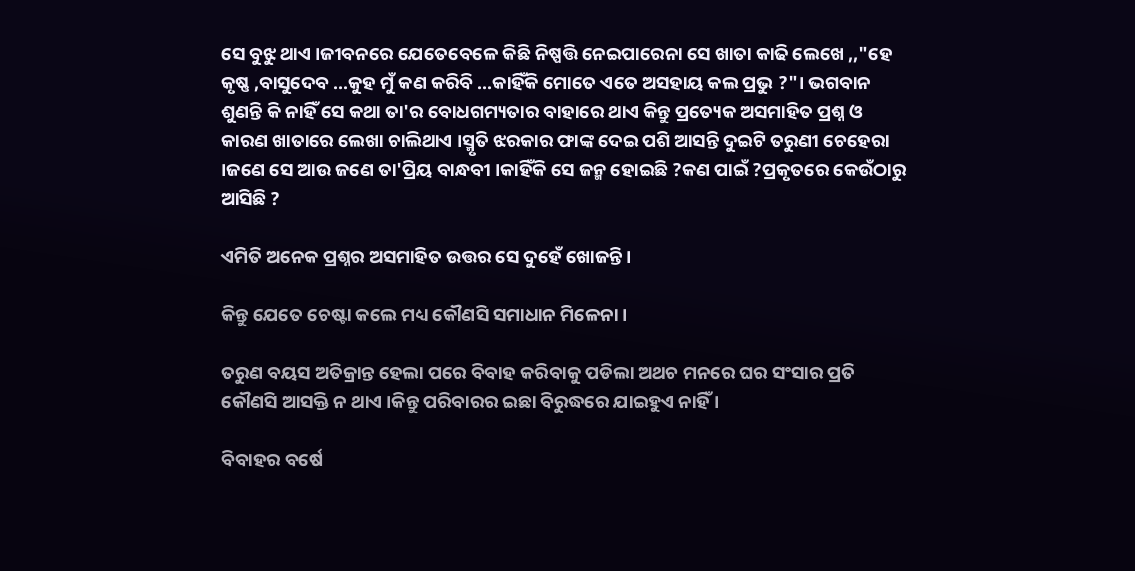ସେ ବୁଝୁ ଥାଏ ।ଜୀବନରେ ଯେତେବେଳେ କିଛି ନିଷ୍ପତ୍ତି ନେଇପାରେନା ସେ ଖାତା କାଢି ଲେଖେ ,,"ହେ କୃଷ୍ଣ ,ବାସୁଦେବ ...କୁହ ମୁଁ କଣ କରିବି ...କାହିଁକି ମୋତେ ଏତେ ଅସହାୟ କଲ ପ୍ରଭୁ ?"। ଭଗବାନ ଶୁଣନ୍ତି କି ନାହିଁ ସେ କଥା ତା'ର ବୋଧଗମ୍ୟତାର ବାହାରେ ଥାଏ କିନ୍ତୁ ପ୍ରତ୍ୟେକ ଅସମାହିତ ପ୍ରଶ୍ନ ଓ କାରଣ ଖାତାରେ ଲେଖା ଚାଲିଥାଏ ।ସ୍ମୃତି ଝରକାର ଫାଙ୍କ ଦେଇ ପଶି ଆସନ୍ତି ଦୁଇଟି ତରୁଣୀ ଚେହେରା ।ଜଣେ ସେ ଆଉ ଜଣେ ତା'ପ୍ରିୟ ବାନ୍ଧବୀ ।କାହିଁକି ସେ ଜନ୍ମ ହୋଇଛି ?କଣ ପାଇଁ ?ପ୍ରକୃତରେ କେଉଁଠାରୁ ଆସିଛି ?

ଏମିତି ଅନେକ ପ୍ରଶ୍ନର ଅସମାହିତ ଉତ୍ତର ସେ ଦୁହେଁ ଖୋଜନ୍ତି।

କିନ୍ତୁ ଯେତେ ଚେଷ୍ଟା କଲେ ମଧ୍ୟ କୌଣସି ସମାଧାନ ମିଳେନା ।

ତରୁଣ ବୟସ ଅତିକ୍ରାନ୍ତ ହେଲା ପରେ ବିବାହ କରିବାକୁ ପଡିଲା ଅଥଚ ମନରେ ଘର ସଂସାର ପ୍ରତି କୌଣସି ଆସକ୍ତି ନ ଥାଏ ।କିନ୍ତୁ ପରିବାରର ଇଛା ବିରୁଦ୍ଧରେ ଯାଇହୁଏ ନାହିଁ ।

ବିବାହର ବର୍ଷେ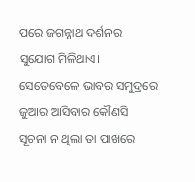ପରେ ଜଗନ୍ନାଥ ଦର୍ଶନର ସୁଯୋଗ ମିଳିଥାଏ। ସେତେବେଳେ ଭାବର ସମୁଦ୍ରରେ ଜୁଆର ଆସିବାର କୌଣସି ସୂଚନା ନ ଥିଲା ତା ପାଖରେ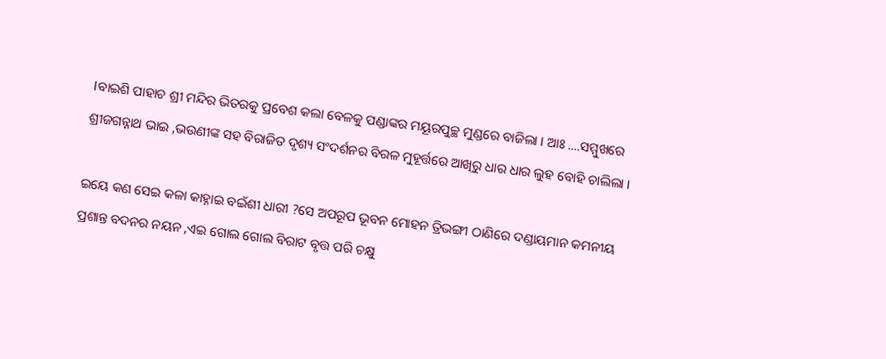।ବାଇଶି ପାହାଚ ଶ୍ରୀ ମନ୍ଦିର ଭିତରକୁ ପ୍ରବେଶ କଲା ବେଳକୁ ପଣ୍ଡାଙ୍କର ମୟୂରପୁଚ୍ଛ ମୁଣ୍ଡରେ ବାଜିଲା । ଆଃ ....ସମ୍ମୁଖରେ ଶ୍ରୀଜଗନ୍ନାଥ ଭାଇ ,ଭଉଣୀଙ୍କ ସହ ବିରାଜିତ ଦୃଶ୍ୟ ସଂଦର୍ଶନର ବିରଳ ମୁହୂର୍ତ୍ତରେ ଆଖିରୁ ଧାର ଧାର ଲୁହ ବୋହି ଚାଲିଲା ।

ଇୟେ କଣ ସେଇ କଳା କାହ୍ନାଇ ବଇଁଶୀ ଧାରୀ ?ସେ ଅପରୂପ ଭୂବନ ମୋହନ ତ୍ରିଭଙ୍ଗୀ ଠାଣିରେ ଦଣ୍ଡାୟମାନ କମନୀୟ ପ୍ରଶାନ୍ତ ବଦନର ନୟନ ,ଏଇ ଗୋଲ ଗୋଲ ବିରାଟ ବୃତ୍ତ ପରି ଚକ୍ଷୁ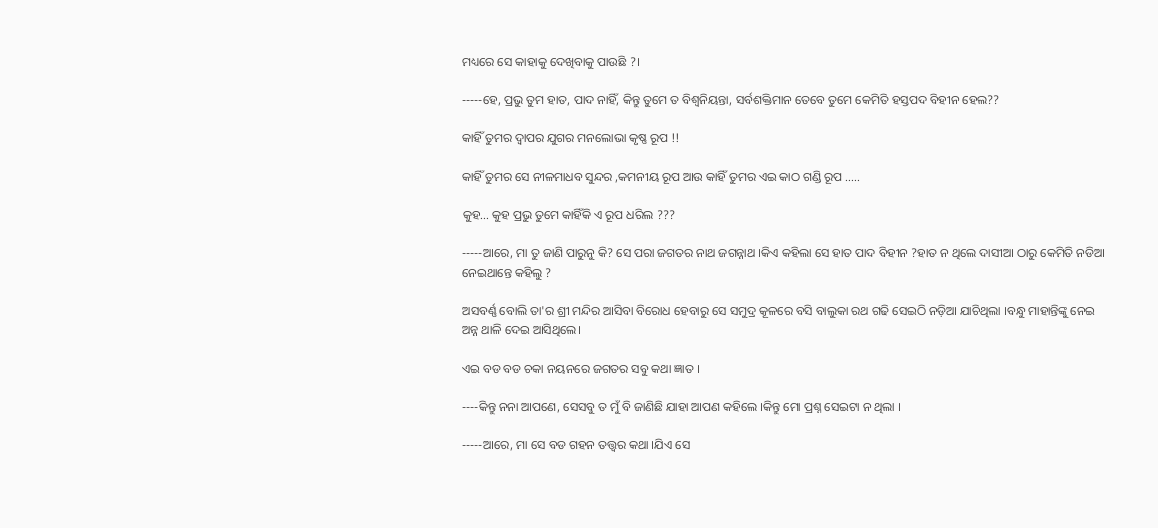ମଧ୍ୟରେ ସେ କାହାକୁ ଦେଖିବାକୁ ପାଉଛି ?।

-----ହେ, ପ୍ରଭୁ ତୁମ ହାତ, ପାଦ ନାହିଁ, କିନ୍ତୁ ତୁମେ ତ ବିଶ୍ୱନିୟନ୍ତା, ସର୍ବଶକ୍ତିମାନ ତେବେ ତୁମେ କେମିତି ହସ୍ତପଦ ବିହୀନ ହେଲ??

କାହିଁ ତୁମର ଦ୍ଵାପର ଯୁଗର ମନଲୋଭା କୃଷ୍ଣ ରୂପ !!

କାହିଁ ତୁମର ସେ ନୀଳମାଧବ ସୁନ୍ଦର ,କମନୀୟ ରୂପ ଆଉ କାହିଁ ତୁମର ଏଇ କାଠ ଗଣ୍ଡି ରୂପ .....

କୁହ... କୁହ ପ୍ରଭୁ ତୁମେ କାହିଁକି ଏ ରୂପ ଧରିଲ ???

-----ଆରେ, ମା ତୁ ଜାଣି ପାରୁନୁ କି? ସେ ପରା ଜଗତର ନାଥ ଜଗନ୍ନାଥ ।କିଏ କହିଲା ସେ ହାତ ପାଦ ବିହୀନ ?ହାତ ନ ଥିଲେ ଦାସୀଆ ଠାରୁ କେମିତି ନଡିଆ ନେଇଥାନ୍ତେ କହିଲୁ ?

ଅସବର୍ଣ୍ଣ ବୋଲି ତା'ର ଶ୍ରୀ ମନ୍ଦିର ଆସିବା ବିରୋଧ ହେବାରୁ ସେ ସମୁଦ୍ର କୂଳରେ ବସି ବାଲୁକା ରଥ ଗଢି ସେଇଠି ନଡ଼ିଆ ଯାଚିଥିଲା ।ବନ୍ଧୁ ମାହାନ୍ତିଙ୍କୁ ନେଇ ଅନ୍ନ ଥାଳି ଦେଇ ଆସିଥିଲେ।

ଏଇ ବଡ ବଡ ଚକା ନୟନରେ ଜଗତର ସବୁ କଥା ଜ୍ଞାତ ।

----କିନ୍ତୁ ନନା ଆପଣେ, ସେସବୁ ତ ମୁଁ ବି ଜାଣିଛି ଯାହା ଆପଣ କହିଲେ ।କିନ୍ତୁ ମୋ ପ୍ରଶ୍ନ ସେଇଟା ନ ଥିଲା ।

-----ଆରେ, ମା ସେ ବଡ ଗହନ ତତ୍ତ୍ୱର କଥା ।ଯିଏ ସେ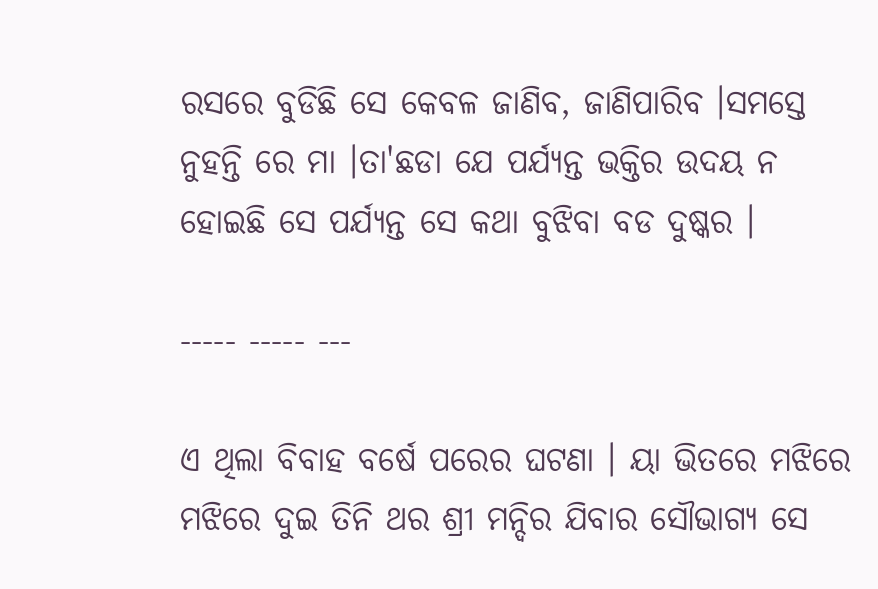ରସରେ ବୁଡିଛି ସେ କେବଳ ଜାଣିବ, ଜାଣିପାରିବ ।ସମସ୍ତେ ନୁହନ୍ତି ରେ ମା ।ତା'ଛଡା ଯେ ପର୍ଯ୍ୟନ୍ତ ଭକ୍ତିର ଉଦୟ ନ ହୋଇଛି ସେ ପର୍ଯ୍ୟନ୍ତ ସେ କଥା ବୁଝିବା ବଡ ଦୁଷ୍କର ।

----- ----- ---

ଏ ଥିଲା ବିବାହ ବର୍ଷେ ପରେର ଘଟଣା । ୟା ଭିତରେ ମଝିରେ ମଝିରେ ଦୁଇ ତିନି ଥର ଶ୍ରୀ ମନ୍ଦିର ଯିବାର ସୌଭାଗ୍ୟ ସେ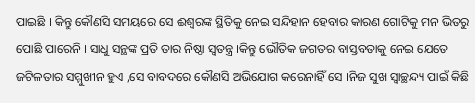ପାଇଛି । କିନ୍ତୁ କୌଣସି ସମୟରେ ସେ ଈଶ୍ଵରଙ୍କ ସ୍ଥିତିକୁ ନେଇ ସନ୍ଦିହାନ ହେବାର କାରଣ ଗୋଟିକୁ ମନ ଭିତରୁ ପୋଛି ପାରେନି । ସାଧୁ ସନ୍ଥଙ୍କ ପ୍ରତି ତାର ନିଷ୍ଠା ସ୍ଵତନ୍ତ୍ର ।କିନ୍ତୁ ଭୌତିକ ଜଗତର ବାସ୍ତବତାକୁ ନେଇ ଯେତେ ଜଟିଳତାର ସମ୍ମୁଖୀନ ହୁଏ ,ସେ ବାବଦରେ କୌଣସି ଅଭିଯୋଗ କରେନାହିଁ ସେ ।ନିଜ ସୁଖ ସ୍ଵାଚ୍ଛନ୍ଦ୍ୟ ପାଇଁ କିଛି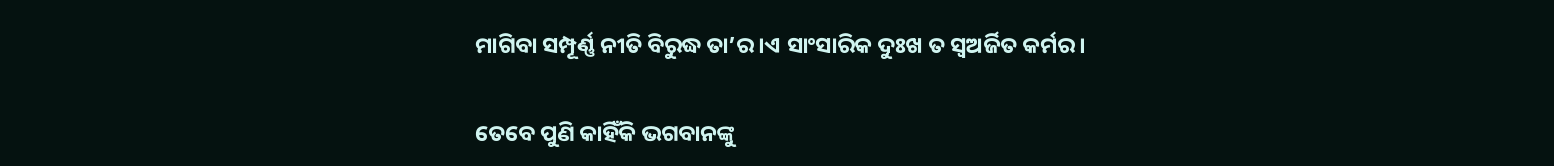ମାଗିବା ସମ୍ପୂର୍ଣ୍ଣ ନୀତି ବିରୁଦ୍ଧ ତା’ର ।ଏ ସାଂସାରିକ ଦୁଃଖ ତ ସ୍ବଅର୍ଜିତ କର୍ମର।

ତେବେ ପୁଣି କାହିଁକି ଭଗବାନଙ୍କୁ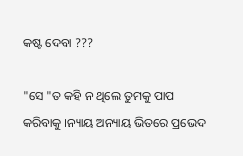କଷ୍ଟ ଦେବା ???

"ସେ "ତ କହି ନ ଥିଲେ ତୁମକୁ ପାପ କରିବାକୁ ।ନ୍ୟାୟ ଅନ୍ୟାୟ ଭିତରେ ପ୍ରଭେଦ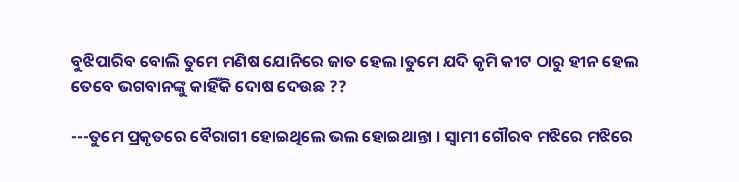ବୁଝିପାରିବ ବୋଲି ତୁମେ ମଣିଷ ଯୋନିରେ ଜାତ ହେଲ ।ତୁମେ ଯଦି କୃମି କୀଟ ଠାରୁ ହୀନ ହେଲ ତେବେ ଭଗବାନଙ୍କୁ କାହିଁକି ଦୋଷ ଦେଉଛ ??

---ତୁମେ ପ୍ରକୃତରେ ବୈରାଗୀ ହୋଇଥିଲେ ଭଲ ହୋଇଥାନ୍ତା । ସ୍ଵାମୀ ଗୌରବ ମଝିରେ ମଝିରେ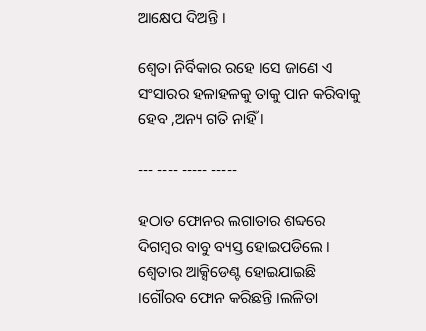ଆକ୍ଷେପ ଦିଅନ୍ତି ।

ଶ୍ୱେତା ନିର୍ବିକାର ରହେ ।ସେ ଜାଣେ ଏ ସଂସାରର ହଳାହଳକୁ ତାକୁ ପାନ କରିବାକୁ ହେବ ,ଅନ୍ୟ ଗତି ନାହିଁ ।

--- ---- ----- -----

ହଠାତ ଫୋନର ଲଗାତାର ଶବ୍ଦରେ ଦିଗମ୍ବର ବାବୁ ବ୍ୟସ୍ତ ହୋଇପଡିଲେ । ଶ୍ୱେତାର ଆକ୍ସିଡେଣ୍ଟ ହୋଇଯାଇଛି ।ଗୌରବ ଫୋନ କରିଛନ୍ତି ।ଲଳିତା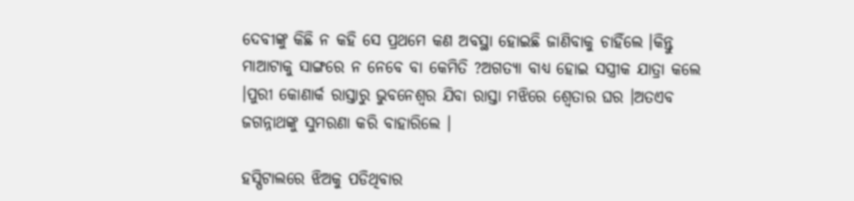ଦେବୀଙ୍କୁ କିଛି ନ କହି ସେ ପ୍ରଥମେ କଣ ଅବସ୍ଥା ହୋଇଛି ଜାଣିବାକୁ ଚାହିଁଲେ ।କିନ୍ତୁ ମାଆଟାକୁ ସାଙ୍ଗରେ ନ ନେବେ ବା କେମିତି ?ଅଗତ୍ୟା ବାଧ୍ୟ ହୋଇ ସସ୍ତ୍ରୀକ ଯାତ୍ରା କଲେ ।ପୁରୀ କୋଣାର୍କ ରାସ୍ତାରୁ ଭୁବନେଶ୍ଵର ଯିବା ରାସ୍ତା ମଝିରେ ଶ୍ୱେତାର ଘର ।ଅତଏବ ଜଗନ୍ନାଥଙ୍କୁ ସୁମରଣା କରି ବାହାରିଲେ ।

ହସ୍ପିଟାଲରେ ଝିଅକୁ ପଡିଥିବାର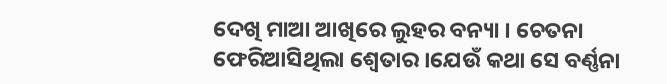ଦେଖି ମାଆ ଆଖିରେ ଲୁହର ବନ୍ୟା । ଚେତନା ଫେରିଆସିଥିଲା ଶ୍ୱେତାର ।ଯେଉଁ କଥା ସେ ବର୍ଣ୍ଣନା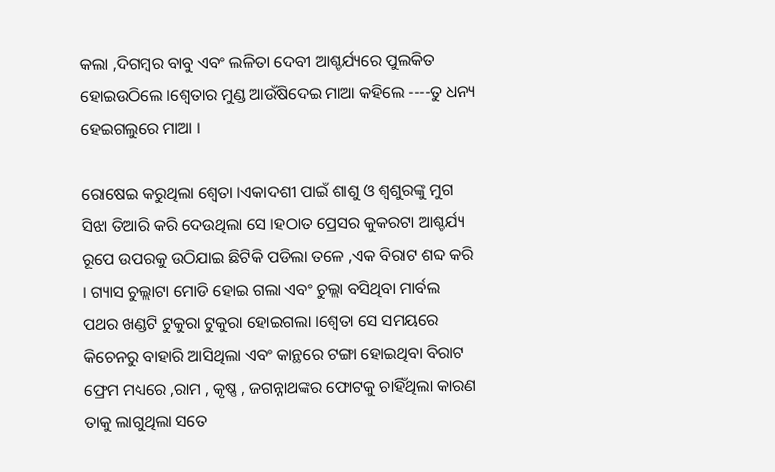କଲା ,ଦିଗମ୍ବର ବାବୁ ଏବଂ ଲଳିତା ଦେବୀ ଆଶ୍ଚର୍ଯ୍ୟରେ ପୁଲକିତ ହୋଇଉଠିଲେ ।ଶ୍ୱେତାର ମୁଣ୍ଡ ଆଉଁଷିଦେଇ ମାଆ କହିଲେ ----ତୁ ଧନ୍ୟ ହେଇଗଲୁରେ ମାଆ ।

ରୋଷେଇ କରୁଥିଲା ଶ୍ୱେତା ।ଏକାଦଶୀ ପାଇଁ ଶାଶୁ ଓ ଶ୍ଵଶୁରଙ୍କୁ ମୁଗ ସିଝା ତିଆରି କରି ଦେଉଥିଲା ସେ ।ହଠାତ ପ୍ରେସର କୁକରଟା ଆଶ୍ଚର୍ଯ୍ୟ ରୂପେ ଉପରକୁ ଉଠିଯାଇ ଛିଟିକି ପଡିଲା ତଳେ ,ଏକ ବିରାଟ ଶବ୍ଦ କରି । ଗ୍ୟାସ ଚୁଲ୍ଲାଟା ମୋଡି ହୋଇ ଗଲା ଏବଂ ଚୁଲ୍ଲା ବସିଥିବା ମାର୍ବଲ ପଥର ଖଣ୍ଡଟି ଟୁକୁରା ଟୁକୁରା ହୋଇଗଲା ।ଶ୍ୱେତା ସେ ସମୟରେ କିଚେନରୁ ବାହାରି ଆସିଥିଲା ଏବଂ କାନ୍ଥରେ ଟଙ୍ଗା ହୋଇଥିବା ବିରାଟ ଫ୍ରେମ ମଧ୍ୟରେ ,ରାମ , କୃଷ୍ଣ , ଜଗନ୍ନାଥଙ୍କର ଫୋଟକୁ ଚାହିଁଥିଲା କାରଣ ତାକୁ ଲାଗୁଥିଲା ସତେ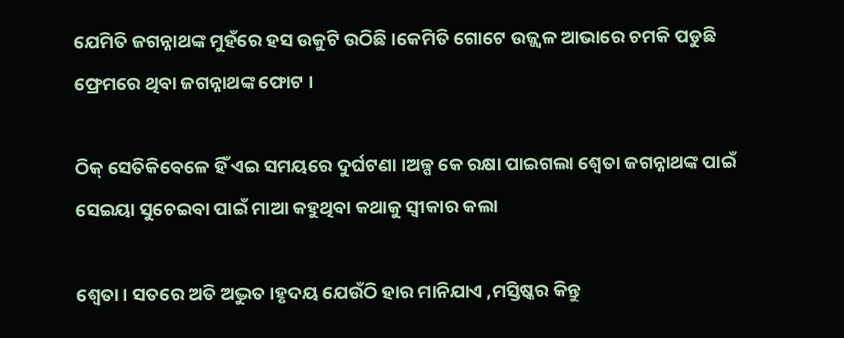ଯେମିତି ଜଗନ୍ନାଥଙ୍କ ମୁହଁରେ ହସ ଉକୁଟି ଉଠିଛି ।କେମିତି ଗୋଟେ ଉଜ୍ଜ୍ୱଳ ଆଭାରେ ଚମକି ପଡୁଛି ଫ୍ରେମରେ ଥିବା ଜଗନ୍ନାଥଙ୍କ ଫୋଟ ।

ଠିକ୍ ସେତିକିବେଳେ ହିଁ ଏଇ ସମୟରେ ଦୁର୍ଘଟଣା ।ଅଳ୍ପ କେ ରକ୍ଷା ପାଇଗଲା ଶ୍ୱେତା ଜଗନ୍ନାଥଙ୍କ ପାଇଁ ସେଇୟା ସୁଚେଇବା ପାଇଁ ମାଆ କହୁଥିବା କଥାକୁ ସ୍ୱୀକାର କଲା

ଶ୍ୱେତା । ସତରେ ଅତି ଅଦ୍ଭୁତ ।ହୃଦୟ ଯେଉଁଠି ହାର ମାନିଯାଏ ,ମସ୍ତିଷ୍କର କିନ୍ତୁ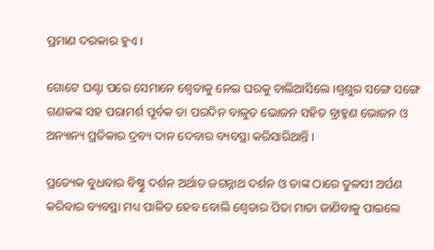ପ୍ରମାଣ ଦରକାର ହୁଏ ।

ଗୋଟେ ଘଣ୍ଟା ପରେ ସେମାନେ ଶ୍ୱେତାକୁ ନେଇ ଘରକୁ ଚାଲିଆସିଲେ ।ଶ୍ୱଶୁର ସଙ୍ଗେ ସଙ୍ଗେ ଗଣକଙ୍କ ସହ ପରାମର୍ଶ ପୂର୍ବକ ତା ପରଦିନ ବାଳୁତ ଭୋଜନ ସହିତ ବ୍ରାହ୍ମଣ ଭୋଜନ ଓ ଅନ୍ୟାନ୍ୟ ପ୍ରତିକାର ଦ୍ରବ୍ୟ ଦାନ ଦେବାର ବ୍ୟବସ୍ଥା କରିସାରିଥାନ୍ତି ।

ପ୍ରତ୍ୟେକ ବୁଧବାର ବିଷ୍ଣୁ ଦର୍ଶନ ଅର୍ଥାତ ଜଗନ୍ନାଥ ଦର୍ଶନ ଓ ତାଙ୍କ ଠାରେ ତୁଳସୀ ଅର୍ପଣ କରିବାର ବ୍ୟବସ୍ଥା ମଧ୍ୟ ପାଳିତ ହେବ ବୋଲି ଶ୍ୱେତାର ପିତା ମାତା ଜାଣିବାକୁ ପାଇଲେ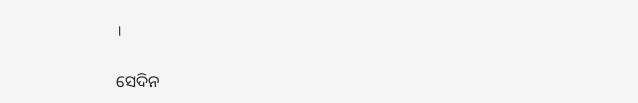।

ସେଦିନ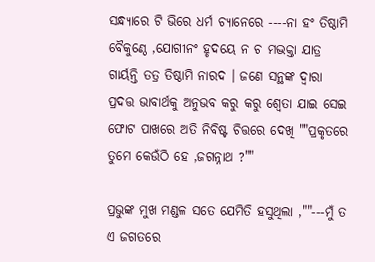ସନ୍ଧ୍ୟାରେ ଟି ଭିରେ ଧର୍ମ ଚ୍ୟାନେରେ ----ନା ହଂ ତିଷ୍ଠାମି ବୈକୁଣ୍ଠେ ,ଯୋଗୀନଂ ହୃଦୟେ ନ ଚ ମଦ୍ଭକ୍ତା ଯାତ୍ର ଗାର୍ୟନ୍ତି ତତ୍ର ତିଷ୍ଠାମି ନାରଦ । ଜଣେ ସନ୍ଥଙ୍କ ଦ୍ଵାରା ପ୍ରଦତ୍ତ ଭାବାର୍ଥକୁ ଅନୁଭବ କରୁ କରୁ ଶ୍ୱେତା ଯାଇ ସେଇ ଫୋଟ ପାଖରେ ଅତି ନିବିଷ୍ଟ ଚିତ୍ତରେ ଦେଖି ""ପ୍ରକୃତରେ ତୁମେ କେଉଁଠି ହେ ,ଜଗନ୍ନାଥ ?""

ପ୍ରଭୁଙ୍କ ମୁଖ ମଣ୍ଡଳ ସତେ ଯେମିତି ହସୁଥିଲା ,""---ମୁଁ ତ ଏ ଜଗତରେ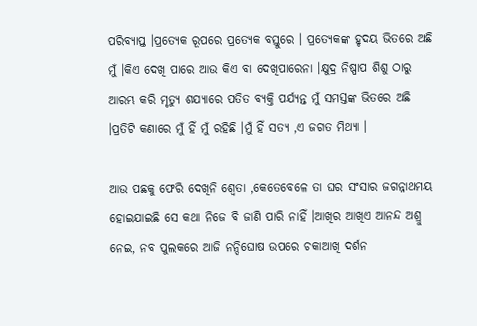ପରିବ୍ୟାପ୍ତ ।ପ୍ରତ୍ୟେକ ରୂପରେ ପ୍ରତ୍ୟେକ ବସ୍ତୁରେ । ପ୍ରତ୍ୟେକଙ୍କ ହୃଦୟ ଭିତରେ ଅଛି ମୁଁ ।କିଏ ଦେଖି ପାରେ ଆଉ କିଏ ବା ଦେଖିପାରେନା ।କ୍ଷୁଦ୍ର ନିଷ୍ପାପ ଶିଶୁ ଠାରୁ ଆରମ୍ଭ କରି ମୃତ୍ୟୁ ଶଯ୍ୟାରେ ପତିତ ବ୍ୟକ୍ତି ପର୍ଯ୍ୟନ୍ତ ମୁଁ ସମସ୍ତଙ୍କ ଭିତରେ ଅଛି ।ପ୍ରତିଟି କଣାରେ ମୁଁ ହିଁ ମୁଁ ରହିଛି ।ମୁଁ ହିଁ ସତ୍ୟ ,ଏ ଜଗତ ମିଥ୍ୟା ।

ଆଉ ପଛକୁ ଫେରି ଦେଖିନି ଶ୍ୱେତା ,କେତେବେଳେ ତା ଘର ସଂସାର ଜଗନ୍ନାଥମୟ ହୋଇଯାଇଛି ସେ କଥା ନିଜେ ବି ଜାଣି ପାରି ନାହିଁ ।ଆଖିର ଆଖିଏ ଆନନ୍ଦ ଅଶ୍ରୁ ନେଇ, ନବ ପୁଲକରେ ଆଜି ନନ୍ଦିଘୋଷ ଉପରେ ଚକାଆଖି ଦର୍ଶନ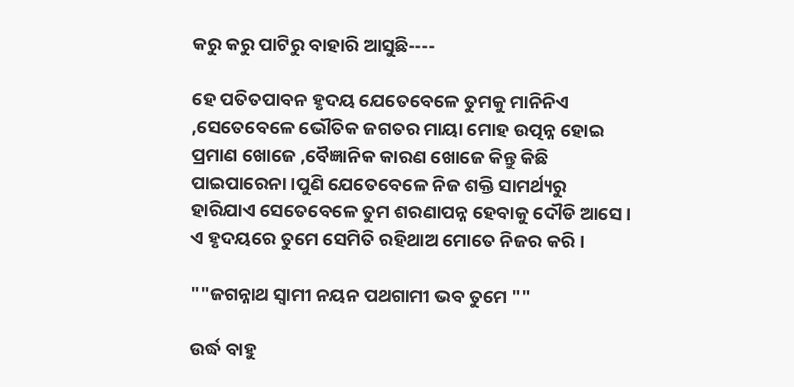କରୁ କରୁ ପାଟିରୁ ବାହାରି ଆସୁଛି----

ହେ ପତିତପାବନ ହୃଦୟ ଯେତେବେଳେ ତୁମକୁ ମାନିନିଏ ,ସେତେବେଳେ ଭୌତିକ ଜଗତର ମାୟା ମୋହ ଉତ୍ପନ୍ନ ହୋଇ ପ୍ରମାଣ ଖୋଜେ ,ବୈଜ୍ଞାନିକ କାରଣ ଖୋଜେ କିନ୍ତୁ କିଛି ପାଇପାରେନା ।ପୁଣି ଯେତେବେଳେ ନିଜ ଶକ୍ତି ସାମର୍ଥ୍ୟରୁ ହାରିଯାଏ ସେତେବେଳେ ତୁମ ଶରଣାପନ୍ନ ହେବାକୁ ଦୌଡି ଆସେ । ଏ ହୃଦୟରେ ତୁମେ ସେମିତି ରହିଥାଅ ମୋତେ ନିଜର କରି ।

""ଜଗନ୍ନାଥ ସ୍ୱାମୀ ନୟନ ପଥଗାମୀ ଭବ ତୁମେ ""

ଉର୍ଦ୍ଧ ବାହୁ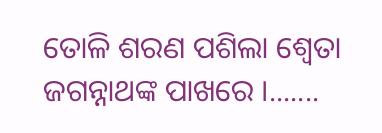ତୋଳି ଶରଣ ପଶିଲା ଶ୍ୱେତା ଜଗନ୍ନାଥଙ୍କ ପାଖରେ ।.......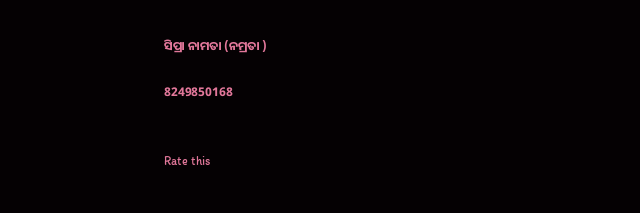ସିପ୍ରା ନାମତା (ନମ୍ରତା )

8249850168


Rate this